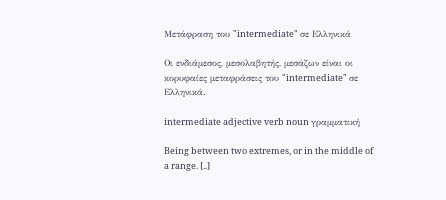Μετάφραση του "intermediate" σε Ελληνικά

Οι ενδιάμεσος, μεσολαβητής, μεσάζων είναι οι κορυφαίες μεταφράσεις του "intermediate" σε Ελληνικά.

intermediate adjective verb noun γραμματική

Being between two extremes, or in the middle of a range. [..]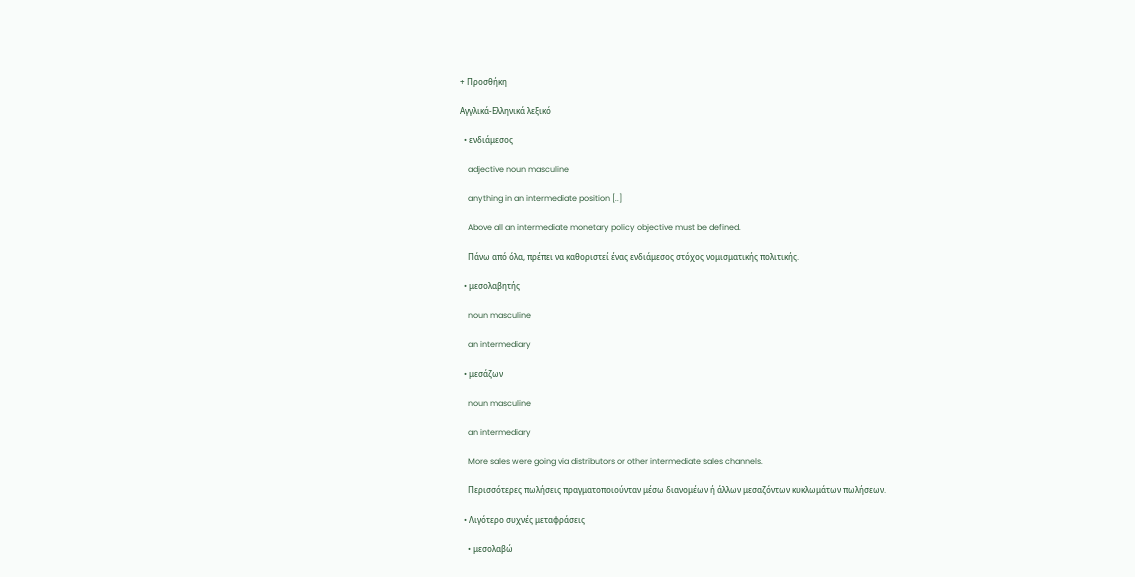+ Προσθήκη

Αγγλικά-Ελληνικά λεξικό

  • ενδιάμεσος

    adjective noun masculine

    anything in an intermediate position [..]

    Above all an intermediate monetary policy objective must be defined.

    Πάνω από όλα, πρέπει να καθοριστεί ένας ενδιάμεσος στόχος νομισματικής πολιτικής.

  • μεσολαβητής

    noun masculine

    an intermediary

  • μεσάζων

    noun masculine

    an intermediary

    More sales were going via distributors or other intermediate sales channels.

    Περισσότερες πωλήσεις πραγματοποιούνταν μέσω διανομέων ή άλλων μεσαζόντων κυκλωμάτων πωλήσεων.

  • Λιγότερο συχνές μεταφράσεις

    • μεσολαβώ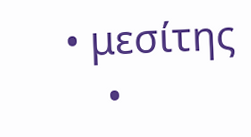• μεσίτης
    •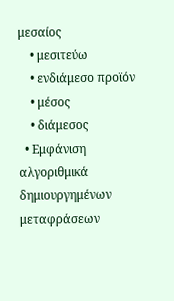μεσαίος
    • μεσιτεύω
    • ενδιάμεσο προϊόν
    • μέσος
    • διάμεσος
  • Εμφάνιση αλγοριθμικά δημιουργημένων μεταφράσεων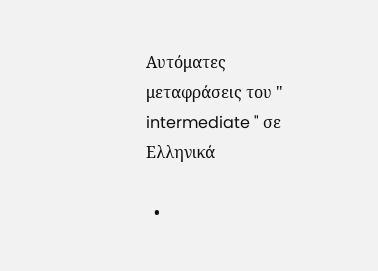Αυτόματες μεταφράσεις του " intermediate " σε Ελληνικά

  •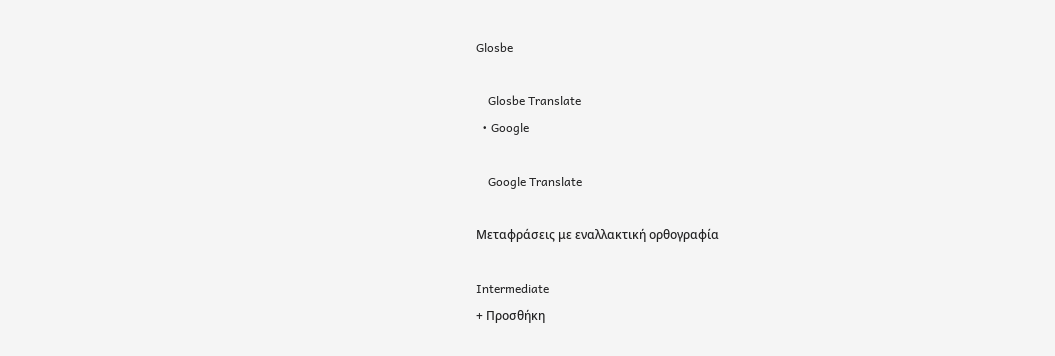Glosbe

    Glosbe Translate
  • Google

    Google Translate

Μεταφράσεις με εναλλακτική ορθογραφία

Intermediate
+ Προσθήκη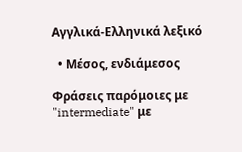Αγγλικά-Ελληνικά λεξικό

  • Μέσος, ενδιάμεσος

Φράσεις παρόμοιες με "intermediate" με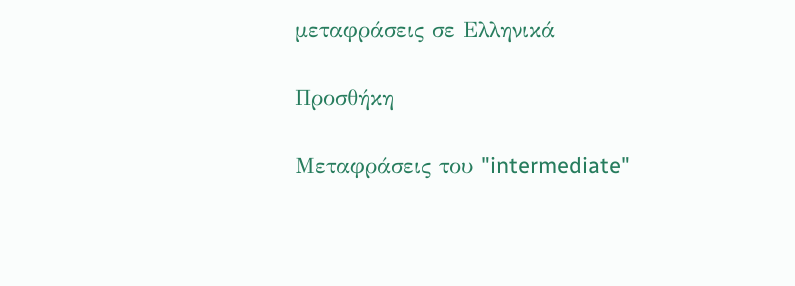μεταφράσεις σε Ελληνικά

Προσθήκη

Μεταφράσεις του "intermediate"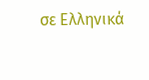σε Ελληνικά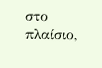στο πλαίσιο,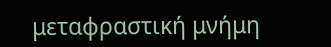μεταφραστική μνήμη